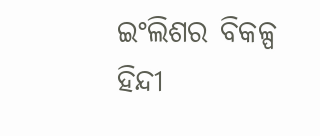ଇଂଲିଶର ବିକଳ୍ପ ହିନ୍ଦୀ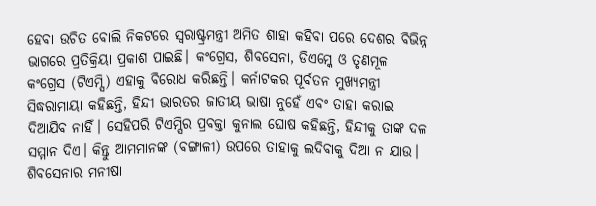ହେବା ଉଚିତ ବୋଲି ନିକଟରେ ସ୍ବରାଷ୍ଟ୍ରମନ୍ତ୍ରୀ ଅମିତ ଶାହା କହିବା ପରେ ଦେଶର ବିଭିନ୍ନ ଭାଗରେ ପ୍ରତିକ୍ରିୟା ପ୍ରକାଶ ପାଇଛି। କଂଗ୍ରେସ, ଶିବସେନା, ଡିଏମ୍କେ ଓ ତୃଣମୂଳ କଂଗ୍ରେସ (ଟିଏମ୍ସି) ଏହାକୁ ବିରୋଧ କରିଛନ୍ତି। କର୍ନାଟକର ପୂର୍ବତନ ମୁଖ୍ୟମନ୍ତ୍ରୀ ସିଦ୍ଧରାମାୟା କହିଛନ୍ତି, ହିନ୍ଦୀ ଭାରତର ଜାତୀୟ ଭାଷା ନୁହେଁ ଏବଂ ତାହା କରାଇ ଦିଆଯିବ ନାହିଁ। ସେହିପରି ଟିଏମ୍ସିର ପ୍ରବକ୍ତା କୁନାଲ ଘୋଷ କହିଛନ୍ତି, ହିନ୍ଦୀକୁ ତାଙ୍କ ଦଳ ସମ୍ମାନ ଦିଏ। କିନ୍ତୁ ଆମମାନଙ୍କ (ବଙ୍ଗାଳୀ) ଉପରେ ତାହାକୁ ଲଦିବାକୁ ଦିଆ ନ ଯାଉ। ଶିବସେନାର ମନୀଷା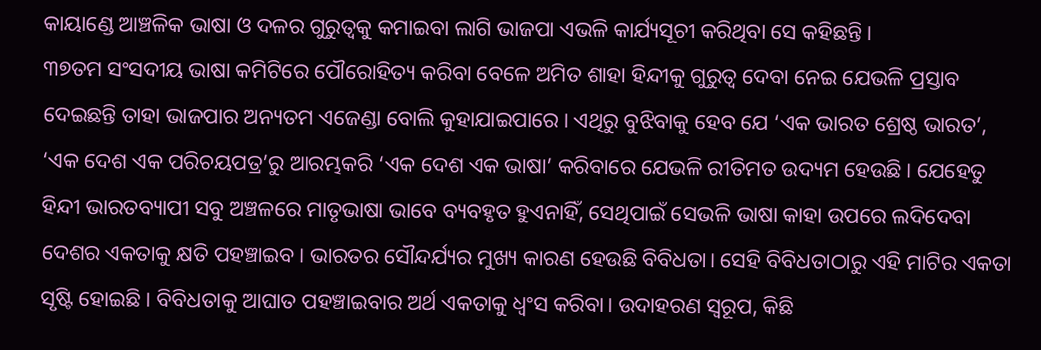କାୟାଣ୍ଡେ ଆଞ୍ଚଳିକ ଭାଷା ଓ ଦଳର ଗୁରୁତ୍ୱକୁ କମାଇବା ଲାଗି ଭାଜପା ଏଭଳି କାର୍ଯ୍ୟସୂଚୀ କରିଥିବା ସେ କହିଛନ୍ତି।
୩୭ତମ ସଂସଦୀୟ ଭାଷା କମିଟିରେ ପୌରୋହିତ୍ୟ କରିବା ବେଳେ ଅମିତ ଶାହା ହିନ୍ଦୀକୁ ଗୁରୁତ୍ୱ ଦେବା ନେଇ ଯେଭଳି ପ୍ରସ୍ତାବ ଦେଇଛନ୍ତି ତାହା ଭାଜପାର ଅନ୍ୟତମ ଏଜେଣ୍ଡା ବୋଲି କୁହାଯାଇପାରେ। ଏଥିରୁ ବୁଝିବାକୁ ହେବ ଯେ ‘ଏକ ଭାରତ ଶ୍ରେଷ୍ଠ ଭାରତ’, ‘ଏକ ଦେଶ ଏକ ପରିଚୟପତ୍ର’ରୁ ଆରମ୍ଭକରି ‘ଏକ ଦେଶ ଏକ ଭାଷା’ କରିବାରେ ଯେଭଳି ରୀତିମତ ଉଦ୍ୟମ ହେଉଛି। ଯେହେତୁ ହିନ୍ଦୀ ଭାରତବ୍ୟାପୀ ସବୁ ଅଞ୍ଚଳରେ ମାତୃଭାଷା ଭାବେ ବ୍ୟବହୃତ ହୁଏନାହିଁ, ସେଥିପାଇଁ ସେଭଳି ଭାଷା କାହା ଉପରେ ଲଦିଦେବା ଦେଶର ଏକତାକୁ କ୍ଷତି ପହଞ୍ଚାଇବ। ଭାରତର ସୌନ୍ଦର୍ଯ୍ୟର ମୁଖ୍ୟ କାରଣ ହେଉଛି ବିବିଧତା। ସେହି ବିବିଧତାଠାରୁ ଏହି ମାଟିର ଏକତା ସୃଷ୍ଟି ହୋଇଛି। ବିବିଧତାକୁ ଆଘାତ ପହଞ୍ଚାଇବାର ଅର୍ଥ ଏକତାକୁ ଧ୍ୱଂସ କରିବା। ଉଦାହରଣ ସ୍ବରୂପ, କିଛି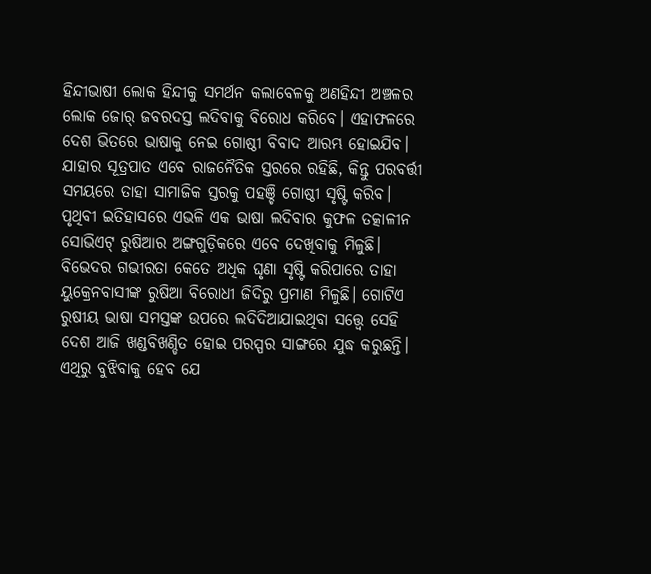ହିନ୍ଦୀଭାଷୀ ଲୋକ ହିନ୍ଦୀକୁ ସମର୍ଥନ କଲାବେଳକୁ ଅଣହିନ୍ଦୀ ଅଞ୍ଚଳର ଲୋକ ଜୋର୍ ଜବରଦସ୍ତ ଲଦିବାକୁ ବିରୋଧ କରିବେ। ଏହାଫଳରେ ଦେଶ ଭିତରେ ଭାଷାକୁ ନେଇ ଗୋଷ୍ଠୀ ବିବାଦ ଆରମ୍ଭ ହୋଇଯିବ। ଯାହାର ସୂତ୍ରପାତ ଏବେ ରାଜନୈତିକ ସ୍ତରରେ ରହିଛି, କିନ୍ତୁ ପରବର୍ତ୍ତୀ ସମୟରେ ତାହା ସାମାଜିକ ସ୍ତରକୁ ପହଞ୍ଚି ଗୋଷ୍ଠୀ ସୃଷ୍ଟି କରିବ। ପୃଥିବୀ ଇତିହାସରେ ଏଭଳି ଏକ ଭାଷା ଲଦିବାର କୁଫଳ ତତ୍କାଳୀନ ସୋଭିଏଟ୍ ରୁଷିଆର ଅଙ୍ଗଗୁଡ଼ିକରେ ଏବେ ଦେଖିବାକୁ ମିଳୁଛି। ବିଭେଦର ଗଭୀରତା କେତେ ଅଧିକ ଘୃଣା ସୃଷ୍ଟି କରିପାରେ ତାହା ୟୁକ୍ରେନବାସୀଙ୍କ ରୁଷିଆ ବିରୋଧୀ ଜିଦିରୁ ପ୍ରମାଣ ମିଳୁଛି। ଗୋଟିଏ ରୁଷୀୟ ଭାଷା ସମସ୍ତଙ୍କ ଉପରେ ଲଦିଦିଆଯାଇଥିବା ସତ୍ତ୍ୱେ ସେହି ଦେଶ ଆଜି ଖଣ୍ଡବିଖଣ୍ଡିତ ହୋଇ ପରସ୍ପର ସାଙ୍ଗରେ ଯୁଦ୍ଧ କରୁଛନ୍ତି। ଏଥିରୁ ବୁଝିବାକୁ ହେବ ଯେ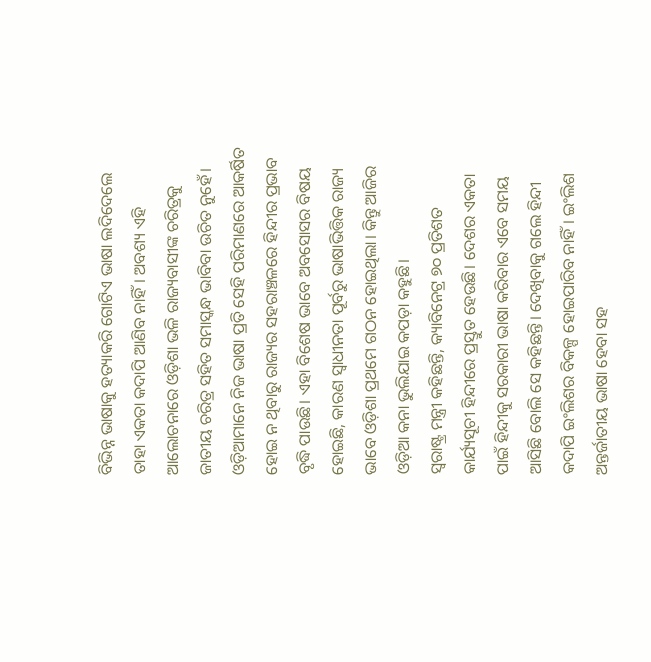ବିଭିନ୍ନ ଭାଷାକୁ ହତ୍ୟାକରି ଗୋଟିଏ ଭାଷା ଲଦିଦେଲେ ତାହା ଏକତା କଦାପି ଆଣିବ ନାହିଁ। ଅବଶ୍ୟ ଏହି ଆଲୋଚନାରେ ଓଡ଼ିଶା ଭଳି ରାଜ୍ୟବାସୀଙ୍କ ଚରିତ୍ରକୁ ଜାତୀୟ ଚରିତ୍ର ସହିତ ସମାସ୍କନ୍ଧ ଭାବିବା ଉଚିତ ନୁହେଁ। ଓଡ଼ିଆମାନେ ନିଜ ଭାଷା ପ୍ରତି ସେହି ପରିମାଣରେ ଆକର୍ଷିତ ହୋଇ ନ ଥିବାରୁ ରାଜ୍ୟର ସହରାଞ୍ଚଳରେ ହିନ୍ଦୀର ପ୍ରଭାବ ବୃଦ୍ଧି ପାଉଛି। ଏହା ବିଶେଷ ଭାବେ ଅବସୋସର ବିଷୟ ହୋଇଛି, କାରଣ ସ୍ବାଧୀନତା ପୂର୍ବରୁ ଭାଷାଭିତ୍ତିକ ରାଜ୍ୟ ଭାବେ ଓଡ଼ିଶା ପ୍ରଥମେ ଗଠନ ହୋଇଥିଲା। କିନ୍ତୁ ଆଜିର ଓଡ଼ିଆ କନା ଭୁଲିଯାଇ କପଡ଼ା କହୁଛି।
ସ୍ବରାଷ୍ଟ୍ର ମନ୍ତ୍ରୀ କହିଛନ୍ତି, କ୍ୟାବିନେଟ୍ର ୭୦ ପ୍ରତିଶତ କାର୍ଯ୍ୟସୂଚୀ ହିନ୍ଦୀରେ ପ୍ରସ୍ତୁତ ହେଉଛି। ଦେଶର ଏକତା ପାଇଁ ହିନ୍ଦୀକୁ ସରକାରୀ ଭାଷା କରିବାର ଏବେ ସମୟ ଆସିଛି ବୋଲି ସେ କହିଛନ୍ତି। ଦେଖିବାକୁ ଗଲେ ହିନ୍ଦୀ କଦାପି ଇଂଲିଶର ବିକଳ୍ପ ହୋଇପାରିବ ନାହିଁ। ଇଂଲିଶ ଅନ୍ତର୍ଜାତୀୟ ଭାଷା ହେବା ସହ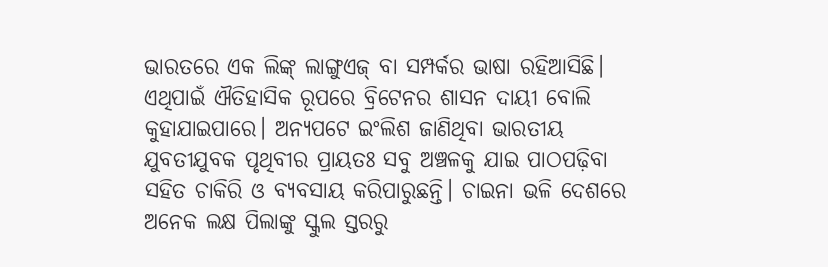ଭାରତରେ ଏକ ଲିଙ୍କ୍ ଲାଙ୍ଗୁଏଜ୍ ବା ସମ୍ପର୍କର ଭାଷା ରହିଆସିଛି। ଏଥିପାଇଁ ଐତିହାସିକ ରୂପରେ ବ୍ରିଟେନର ଶାସନ ଦାୟୀ ବୋଲି କୁହାଯାଇପାରେ। ଅନ୍ୟପଟେ ଇଂଲିଶ ଜାଣିଥିବା ଭାରତୀୟ ଯୁବତୀଯୁବକ ପୃଥିବୀର ପ୍ରାୟତଃ ସବୁ ଅଞ୍ଚଳକୁ ଯାଇ ପାଠପଢ଼ିବା ସହିତ ଚାକିରି ଓ ବ୍ୟବସାୟ କରିପାରୁଛନ୍ତି। ଚାଇନା ଭଳି ଦେଶରେ ଅନେକ ଲକ୍ଷ ପିଲାଙ୍କୁ ସ୍କୁଲ ସ୍ତରରୁ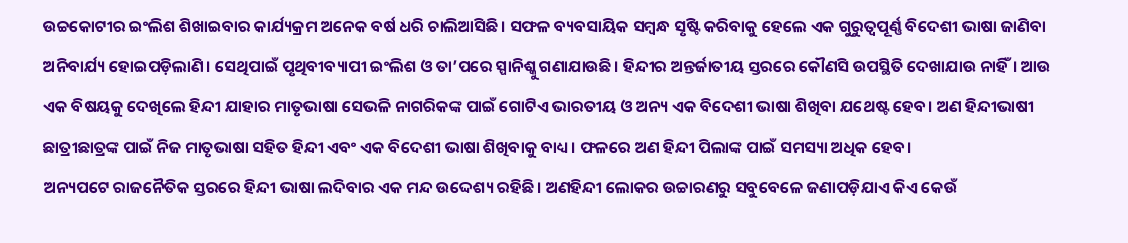ଉଚ୍ଚକୋଟୀର ଇଂଲିଶ ଶିଖାଇବାର କାର୍ଯ୍ୟକ୍ରମ ଅନେକ ବର୍ଷ ଧରି ଚାଲିଆସିଛି। ସଫଳ ବ୍ୟବସାୟିକ ସମ୍ବନ୍ଧ ସୃଷ୍ଟି କରିବାକୁ ହେଲେ ଏକ ଗୁରୁତ୍ୱପୂର୍ଣ୍ଣ ବିଦେଶୀ ଭାଷା ଜାଣିବା ଅନିବାର୍ଯ୍ୟ ହୋଇପଡ଼ିଲାଣି। ସେଥିପାଇଁ ପୃଥିବୀବ୍ୟାପୀ ଇଂଲିଶ ଓ ତା’ପରେ ସ୍ପାନିଶ୍କୁ ଗଣାଯାଉଛି। ହିନ୍ଦୀର ଅନ୍ତର୍ଜାତୀୟ ସ୍ତରରେ କୌଣସି ଉପସ୍ଥିତି ଦେଖାଯାଉ ନାହିଁ। ଆଉ ଏକ ବିଷୟକୁ ଦେଖିଲେ ହିନ୍ଦୀ ଯାହାର ମାତୃଭାଷା ସେଭଳି ନାଗରିକଙ୍କ ପାଇଁ ଗୋଟିଏ ଭାରତୀୟ ଓ ଅନ୍ୟ ଏକ ବିଦେଶୀ ଭାଷା ଶିଖିବା ଯଥେଷ୍ଟ ହେବ। ଅଣ ହିନ୍ଦୀଭାଷୀ ଛାତ୍ରୀଛାତ୍ରଙ୍କ ପାଇଁ ନିଜ ମାତୃଭାଷା ସହିତ ହିନ୍ଦୀ ଏବଂ ଏକ ବିଦେଶୀ ଭାଷା ଶିଖିବାକୁ ବାଧ୍ୟ। ଫଳରେ ଅଣ ହିନ୍ଦୀ ପିଲାଙ୍କ ପାଇଁ ସମସ୍ୟା ଅଧିକ ହେବ।
ଅନ୍ୟପଟେ ରାଜନୈତିକ ସ୍ତରରେ ହିନ୍ଦୀ ଭାଷା ଲଦିବାର ଏକ ମନ୍ଦ ଉଦ୍ଦେଶ୍ୟ ରହିଛି। ଅଣହିନ୍ଦୀ ଲୋକର ଉଚ୍ଚାରଣରୁ ସବୁବେଳେ ଜଣାପଡ଼ିଯାଏ କିଏ କେଉଁ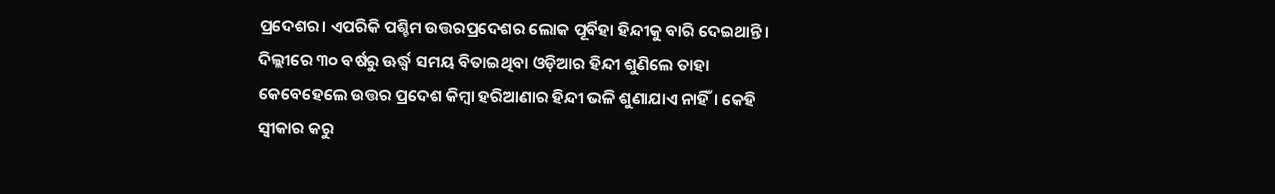ପ୍ରଦେଶର। ଏପରିକି ପଶ୍ଚିମ ଉତ୍ତରପ୍ରଦେଶର ଲୋକ ପୂର୍ବିହା ହିନ୍ଦୀକୁ ବାରି ଦେଇଥାନ୍ତି। ଦିଲ୍ଲୀରେ ୩୦ ବର୍ଷରୁ ଊର୍ଦ୍ଧ୍ୱ ସମୟ ବିତାଇଥିବା ଓଡ଼ିଆର ହିନ୍ଦୀ ଶୁଣିଲେ ତାହା କେବେହେଲେ ଉତ୍ତର ପ୍ରଦେଶ କିମ୍ବା ହରିଆଣାର ହିନ୍ଦୀ ଭଳି ଶୁଣାଯାଏ ନାହିଁ। କେହି ସ୍ବୀକାର କରୁ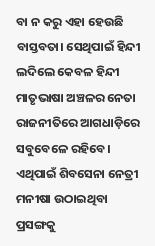ବା ନ କରୁ ଏହା ହେଉଛି ବାସ୍ତବତା। ସେଥିପାଇଁ ହିନ୍ଦୀ ଲଦିଲେ କେବଳ ହିନ୍ଦୀ ମାତୃଭାଷା ଅଞ୍ଚଳର ନେତା ରାଜନୀତିରେ ଆଗଧାଡ଼ିରେ ସବୁବେଳେ ରହିବେ। ଏଥିପାଇଁ ଶିବସେନା ନେତ୍ରୀ ମନୀଷା ଉଠାଇଥିବା ପ୍ରସଙ୍ଗକୁ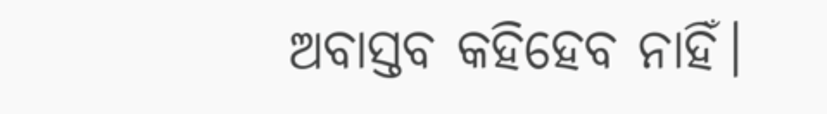ଅବାସ୍ତବ କହିହେବ ନାହିଁ।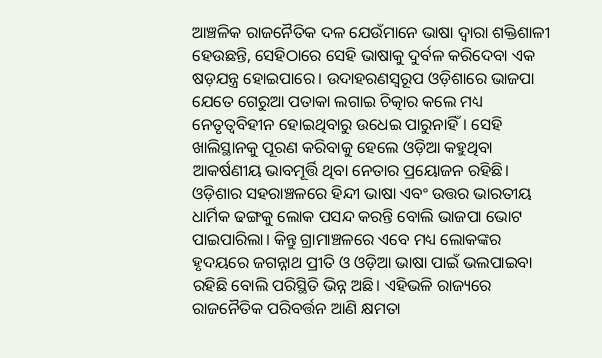ଆଞ୍ଚଳିକ ରାଜନୈତିକ ଦଳ ଯେଉଁମାନେ ଭାଷା ଦ୍ୱାରା ଶକ୍ତିଶାଳୀ ହେଉଛନ୍ତି, ସେହିଠାରେ ସେହି ଭାଷାକୁ ଦୁର୍ବଳ କରିଦେବା ଏକ ଷଡ଼ଯନ୍ତ୍ର ହୋଇପାରେ। ଉଦାହରଣସ୍ବରୂପ ଓଡ଼ିଶାରେ ଭାଜପା ଯେତେ ଗେରୁଆ ପତାକା ଲଗାଇ ଚିତ୍କାର କଲେ ମଧ୍ୟ ନେତୃତ୍ୱବିହୀନ ହୋଇଥିବାରୁ ଉଧେଇ ପାରୁନାହିଁ। ସେହି ଖାଲିସ୍ଥାନକୁ ପୂରଣ କରିବାକୁ ହେଲେ ଓଡ଼ିଆ କହୁଥିବା ଆକର୍ଷଣୀୟ ଭାବମୂର୍ତ୍ତି ଥିବା ନେତାର ପ୍ରୟୋଜନ ରହିଛି। ଓଡ଼ିଶାର ସହରାଞ୍ଚଳରେ ହିନ୍ଦୀ ଭାଷା ଏବଂ ଉତ୍ତର ଭାରତୀୟ ଧାର୍ମିକ ଢଙ୍ଗକୁ ଲୋକ ପସନ୍ଦ କରନ୍ତି ବୋଲି ଭାଜପା ଭୋଟ ପାଇପାରିଲା। କିନ୍ତୁ ଗ୍ରାମାଞ୍ଚଳରେ ଏବେ ମଧ୍ୟ ଲୋକଙ୍କର ହୃଦୟରେ ଜଗନ୍ନାଥ ପ୍ରୀତି ଓ ଓଡ଼ିଆ ଭାଷା ପାଇଁ ଭଲପାଇବା ରହିଛି ବୋଲି ପରିସ୍ଥିତି ଭିନ୍ନ ଅଛି। ଏହିଭଳି ରାଜ୍ୟରେ ରାଜନୈତିକ ପରିବର୍ତ୍ତନ ଆଣି କ୍ଷମତା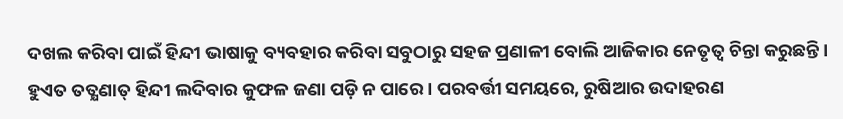ଦଖଲ କରିବା ପାଇଁ ହିନ୍ଦୀ ଭାଷାକୁ ବ୍ୟବହାର କରିବା ସବୁଠାରୁ ସହଜ ପ୍ରଣାଳୀ ବୋଲି ଆଜିକାର ନେତୃତ୍ୱ ଚିନ୍ତା କରୁଛନ୍ତି। ହୁଏତ ତତ୍କ୍ଷଣାତ୍ ହିନ୍ଦୀ ଲଦିବାର କୁଫଳ ଜଣା ପଡ଼ି ନ ପାରେ। ପରବର୍ତ୍ତୀ ସମୟରେ, ରୁଷିଆର ଉଦାହରଣ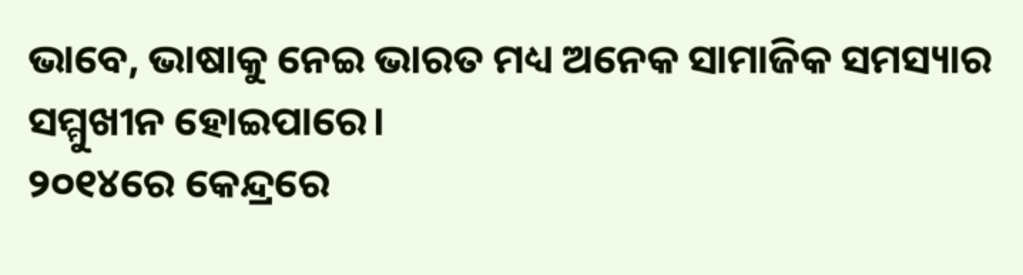ଭାବେ, ଭାଷାକୁ ନେଇ ଭାରତ ମଧ୍ୟ ଅନେକ ସାମାଜିକ ସମସ୍ୟାର ସମ୍ମୁଖୀନ ହୋଇପାରେ।
୨୦୧୪ରେ କେନ୍ଦ୍ରରେ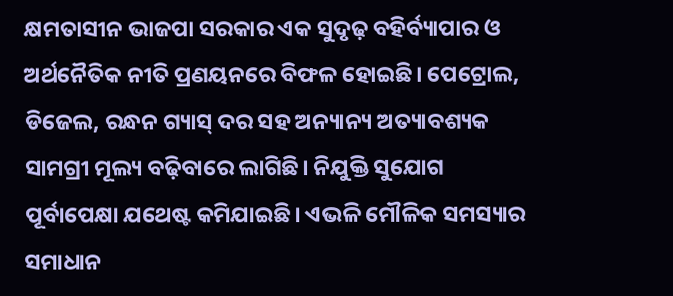କ୍ଷମତାସୀନ ଭାଜପା ସରକାର ଏକ ସୁଦୃଢ଼ ବହିର୍ବ୍ୟାପାର ଓ ଅର୍ଥନୈତିକ ନୀତି ପ୍ରଣୟନରେ ବିଫଳ ହୋଇଛି। ପେଟ୍ରୋଲ, ଡିଜେଲ, ରନ୍ଧନ ଗ୍ୟାସ୍ ଦର ସହ ଅନ୍ୟାନ୍ୟ ଅତ୍ୟାବଶ୍ୟକ ସାମଗ୍ରୀ ମୂଲ୍ୟ ବଢ଼ିବାରେ ଲାଗିଛି। ନିଯୁକ୍ତି ସୁଯୋଗ ପୂର୍ବାପେକ୍ଷା ଯଥେଷ୍ଟ କମିଯାଇଛି। ଏଭଳି ମୌଳିକ ସମସ୍ୟାର ସମାଧାନ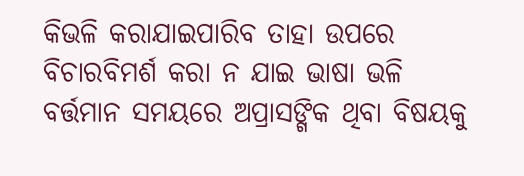କିଭଳି କରାଯାଇପାରିବ ତାହା ଉପରେ ବିଚାରବିମର୍ଶ କରା ନ ଯାଇ ଭାଷା ଭଳି ବର୍ତ୍ତମାନ ସମୟରେ ଅପ୍ରାସଙ୍ଗିକ ଥିବା ବିଷୟକୁ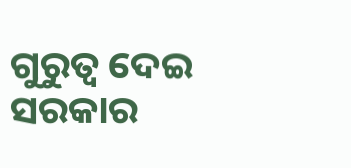ଗୁରୁତ୍ୱ ଦେଇ ସରକାର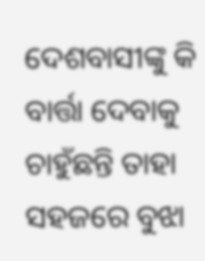ଦେଶବାସୀଙ୍କୁ କି ବାର୍ତ୍ତା ଦେବାକୁ ଚାହୁଁଛନ୍ତି ତାହା ସହଜରେ ବୁଝା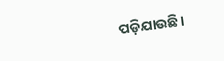ପଡ଼ିଯାଉଛି।